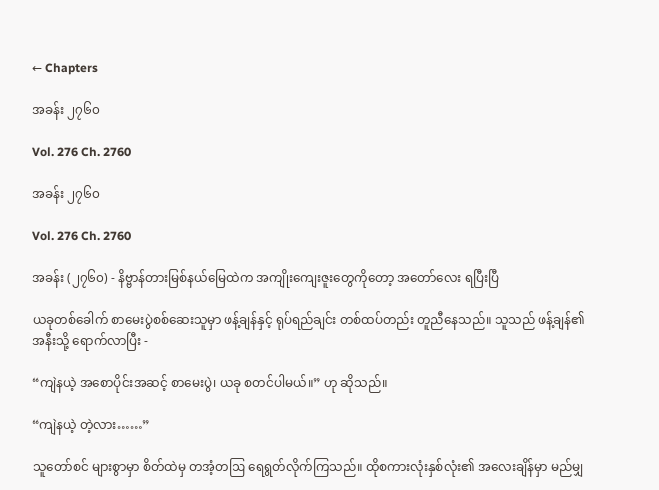← Chapters

အခန်း ၂၇၆၀

Vol. 276 Ch. 2760

အခန်း ၂၇၆၀

Vol. 276 Ch. 2760

အခန်း (၂၇၆၀) - နိဗ္ဗာန်တားမြစ်နယ်မြေထဲက အကျိုးကျေးဇူးတွေကိုတော့ အတော်လေး ရပြီးပြီ

ယခုတစ်ခေါက် စာမေးပွဲစစ်ဆေးသူမှာ ဖန့်ချန်နှင့် ရုပ်ရည်ချင်း တစ်ထပ်တည်း တူညီနေသည်။ သူသည် ဖန့်ချန်၏ အနီးသို့ ရောက်လာပြီး -

“ကျဲနယဲ့ အစောပိုင်းအဆင့် စာမေးပွဲ၊ ယခု စတင်ပါမယ်။” ဟု ဆိုသည်။

“ကျဲနယဲ့ တဲ့လား……”

သူတော်စင် များစွာမှာ စိတ်ထဲမှ တအံ့တဩ ရေရွတ်လိုက်ကြသည်။ ထိုစကားလုံးနှစ်လုံး၏ အလေးချိန်မှာ မည်မျှ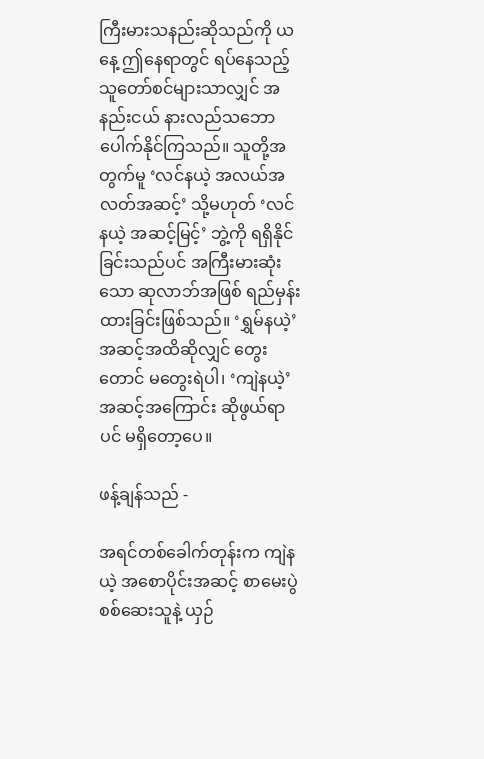ကြီးမားသနည်းဆိုသည်ကို ယနေ့ ဤနေရာတွင် ရပ်နေသည့် သူတော်စင်များသာလျှင် အနည်းငယ် နားလည်သဘောပေါက်နိုင်ကြသည်။ သူတို့အတွက်မူ ‘လင်နယဲ့ အလယ်အလတ်အဆင့်’ သို့မဟုတ် ‘လင်နယဲ့ အဆင့်မြင့်’ ဘွဲ့ကို ရရှိနိုင်ခြင်းသည်ပင် အကြီးမားဆုံးသော ဆုလာဘ်အဖြစ် ရည်မှန်းထားခြင်းဖြစ်သည်။ ‘ရွှမ်နယဲ့’ အဆင့်အထိဆိုလျှင် တွေးတောင် မတွေးရဲပါ၊ ‘ကျဲနယဲ့’ အဆင့်အကြောင်း ဆိုဖွယ်ရာပင် မရှိတော့ပေ။

ဖန့်ချန်သည် -

အရင်တစ်ခေါက်တုန်းက ကျဲနယဲ့ အစောပိုင်းအဆင့် စာမေးပွဲစစ်ဆေးသူနဲ့ ယှဉ်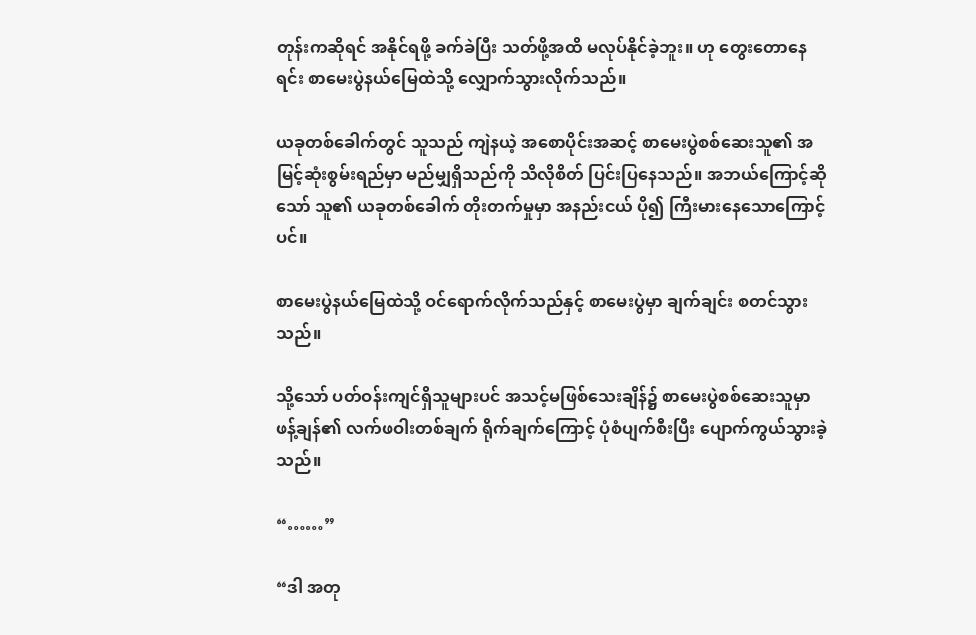တုန်းကဆိုရင် အနိုင်ရဖို့ ခက်ခဲပြီး သတ်ဖို့အထိ မလုပ်နိုင်ခဲ့ဘူး။ ဟု တွေးတောနေရင်း စာမေးပွဲနယ်မြေထဲသို့ လျှောက်သွားလိုက်သည်။

ယခုတစ်ခေါက်တွင် သူသည် ကျဲနယဲ့ အစောပိုင်းအဆင့် စာမေးပွဲစစ်ဆေးသူ၏ အမြင့်ဆုံးစွမ်းရည်မှာ မည်မျှရှိသည်ကို သိလိုစိတ် ပြင်းပြနေသည်။ အဘယ်ကြောင့်ဆိုသော် သူ၏ ယခုတစ်ခေါက် တိုးတက်မှုမှာ အနည်းငယ် ပို၍ ကြီးမားနေသောကြောင့်ပင်။

စာမေးပွဲနယ်မြေထဲသို့ ဝင်ရောက်လိုက်သည်နှင့် စာမေးပွဲမှာ ချက်ချင်း စတင်သွားသည်။

သို့သော် ပတ်ဝန်းကျင်ရှိသူများပင် အသင့်မဖြစ်သေးချိန်၌ စာမေးပွဲစစ်ဆေးသူမှာ ဖန့်ချန်၏ လက်ဖဝါးတစ်ချက် ရိုက်ချက်ကြောင့် ပုံစံပျက်စီးပြီး ပျောက်ကွယ်သွားခဲ့သည်။

“……”

“ဒါ အတု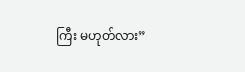ကြီး မဟုတ်လား”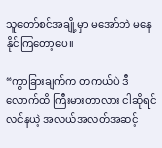သူတော်စင်အချို့မှာ မအော်ဘဲ မနေနိုင်ကြတော့ပေ။

“ကွာခြားချက်က တကယ်ပဲ ဒီလောက်ထိ ကြီးမားတာလား ငါဆိုရင် လင်နယဲ့ အလယ်အလတ်အဆင့်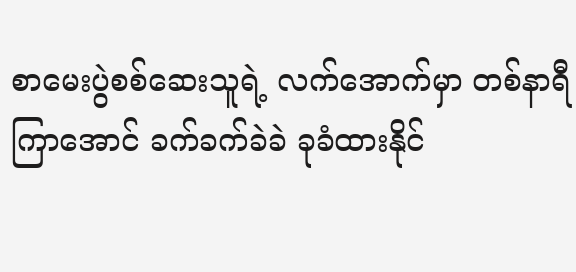စာမေးပွဲစစ်ဆေးသူရဲ့ လက်အောက်မှာ တစ်နာရီကြာအောင် ခက်ခက်ခဲခဲ ခုခံထားနိုင်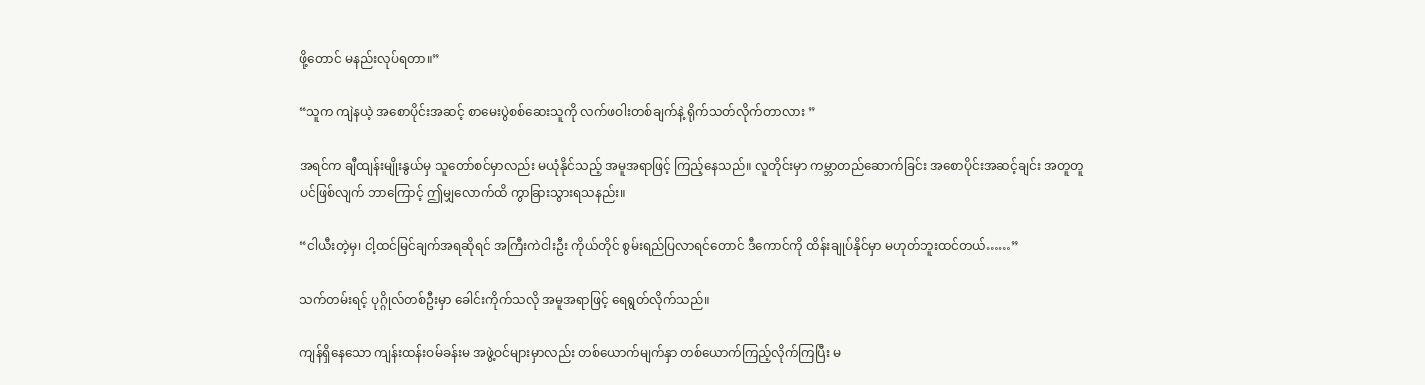ဖို့တောင် မနည်းလုပ်ရတာ။”

“သူက ကျဲနယဲ့ အစောပိုင်းအဆင့် စာမေးပွဲစစ်ဆေးသူကို လက်ဖဝါးတစ်ချက်နဲ့ ရိုက်သတ်လိုက်တာလား ”

အရင်က ချီထျန်းမျိုးနွယ်မှ သူတော်စင်မှာလည်း မယုံနိုင်သည့် အမူအရာဖြင့် ကြည့်နေသည်။ လူတိုင်းမှာ ကမ္ဘာတည်ဆောက်ခြင်း အစောပိုင်းအဆင့်ချင်း အတူတူပင်ဖြစ်လျက် ဘာကြောင့် ဤမျှလောက်ထိ ကွာခြားသွားရသနည်း။

“ငါယီးတဲ့မှ၊ ငါ့ထင်မြင်ချက်အရဆိုရင် အကြီးကဲငါးဦး ကိုယ်တိုင် စွမ်းရည်ပြလာရင်တောင် ဒီကောင်ကို ထိန်းချုပ်နိုင်မှာ မဟုတ်ဘူးထင်တယ်……”

သက်တမ်းရင့် ပုဂ္ဂိုလ်တစ်ဦးမှာ ခေါင်းကိုက်သလို အမူအရာဖြင့် ရေရွတ်လိုက်သည်။

ကျန်ရှိနေသော ကျန်းထန်းဝမ်ခန်းမ အဖွဲ့ဝင်များမှာလည်း တစ်ယောက်မျက်နှာ တစ်ယောက်ကြည့်လိုက်ကြပြီး မ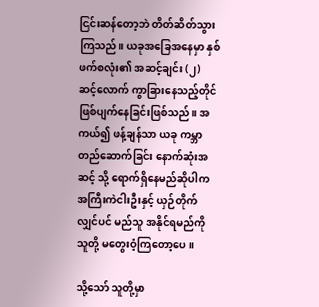ငြင်းဆန်တော့ဘဲ တိတ်ဆိတ်သွားကြသည်။ ယခုအခြေအနေမှာ နှစ်ဖက်စလုံး၏ အဆင့်ချင်း (၂) ဆင့်လောက် ကွာခြားနေသည့်တိုင် ဖြစ်ပျက်နေခြင်းဖြစ်သည်။ အကယ်၍ ဖန့်ချန်သာ ယခု ကမ္ဘာတည်ဆောက်ခြင်း နောက်ဆုံးအဆင့် သို့ ရောက်ရှိနေမည်ဆိုပါက အကြီးကဲငါးဦးနှင့် ယှဉ်တိုက်လျှင်ပင် မည်သူ အနိုင်ရမည်ကို သူတို့ မတွေးဝံ့ကြတော့ပေ။

သို့သော် သူတို့မှာ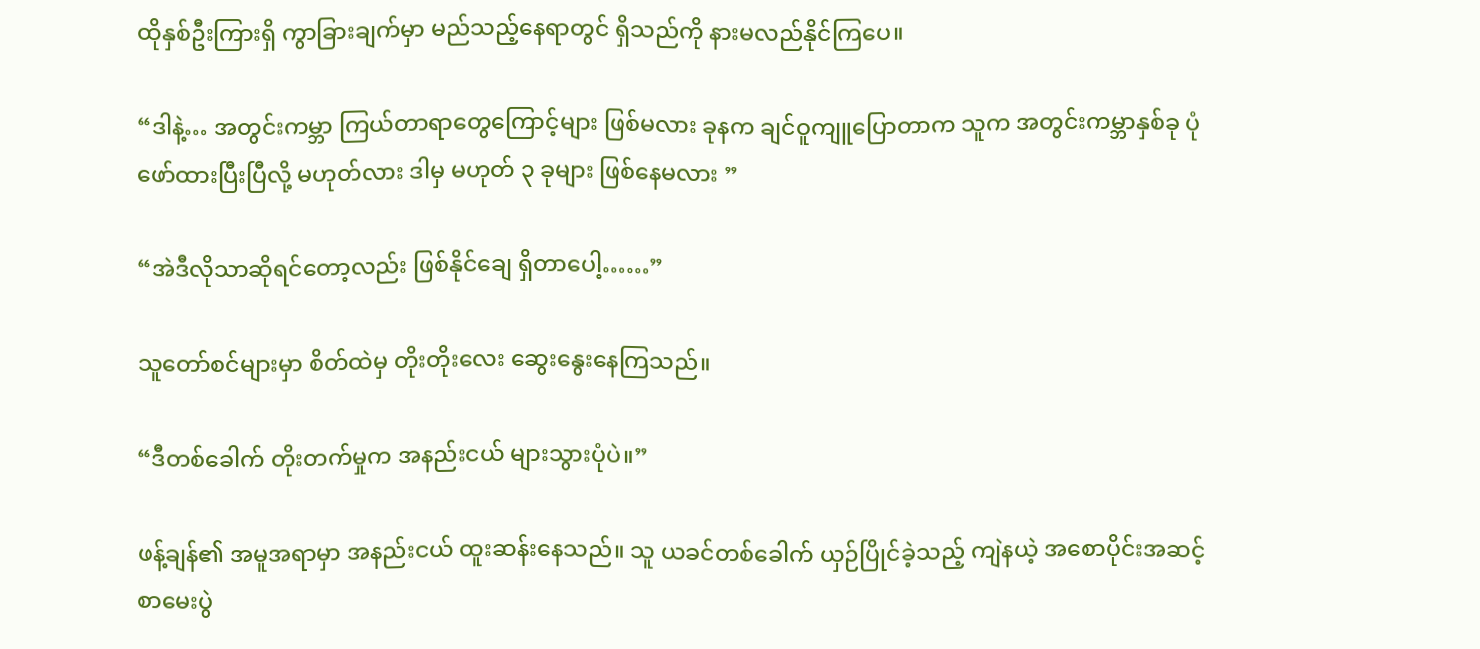ထိုနှစ်ဦးကြားရှိ ကွာခြားချက်မှာ မည်သည့်နေရာတွင် ရှိသည်ကို နားမလည်နိုင်ကြပေ။

“ဒါနဲ့… အတွင်းကမ္ဘာ ကြယ်တာရာတွေကြောင့်များ ဖြစ်မလား ခုနက ချင်ဝူကျူပြောတာက သူက အတွင်းကမ္ဘာနှစ်ခု ပုံဖော်ထားပြီးပြီလို့ မဟုတ်လား ဒါမှ မဟုတ် ၃ ခုများ ဖြစ်နေမလား ”

“အဲဒီလိုသာဆိုရင်တော့လည်း ဖြစ်နိုင်ချေ ရှိတာပေါ့……”

သူတော်စင်များမှာ စိတ်ထဲမှ တိုးတိုးလေး ဆွေးနွေးနေကြသည်။

“ဒီတစ်ခေါက် တိုးတက်မှုက အနည်းငယ် များသွားပုံပဲ။”

ဖန့်ချန်၏ အမူအရာမှာ အနည်းငယ် ထူးဆန်းနေသည်။ သူ ယခင်တစ်ခေါက် ယှဉ်ပြိုင်ခဲ့သည့် ကျဲနယဲ့ အစောပိုင်းအဆင့် စာမေးပွဲ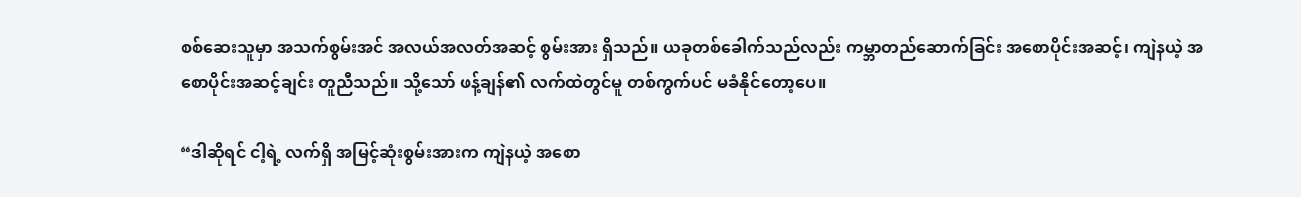စစ်ဆေးသူမှာ အသက်စွမ်းအင် အလယ်အလတ်အဆင့် စွမ်းအား ရှိသည်။ ယခုတစ်ခေါက်သည်လည်း ကမ္ဘာတည်ဆောက်ခြင်း အစောပိုင်းအဆင့်၊ ကျဲနယဲ့ အစောပိုင်းအဆင့်ချင်း တူညီသည်။ သို့သော် ဖန့်ချန်၏ လက်ထဲတွင်မူ တစ်ကွက်ပင် မခံနိုင်တော့ပေ။

“ဒါဆိုရင် ငါ့ရဲ့ လက်ရှိ အမြင့်ဆုံးစွမ်းအားက ကျဲနယဲ့ အစော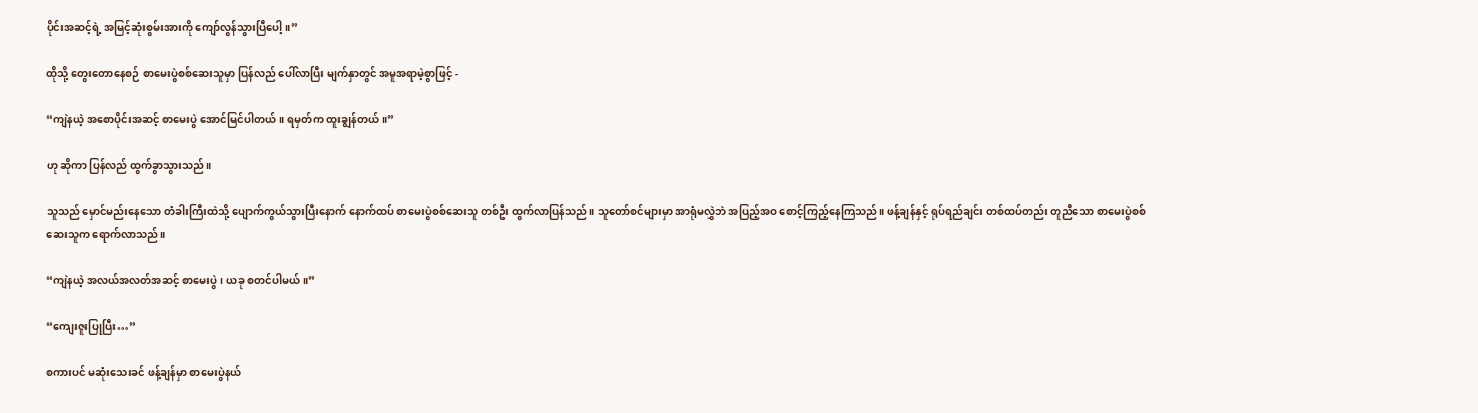ပိုင်းအဆင့်ရဲ့ အမြင့်ဆုံးစွမ်းအားကို ကျော်လွန်သွားပြီပေါ့။”

ထိုသို့ တွေးတောနေစဉ် စာမေးပွဲစစ်ဆေးသူမှာ ပြန်လည် ပေါ်လာပြီး မျက်နှာတွင် အမူအရာမဲ့စွာဖြင့် -

“ကျဲနယဲ့ အစောပိုင်းအဆင့် စာမေးပွဲ အောင်မြင်ပါတယ်။ ရမှတ်က ထူးချွန်တယ်။”

ဟု ဆိုကာ ပြန်လည် ထွက်ခွာသွားသည်။

သူသည် မှောင်မည်းနေသော တံခါးကြီးထဲသို့ ပျောက်ကွယ်သွားပြီးနောက် နောက်ထပ် စာမေးပွဲစစ်ဆေးသူ တစ်ဦး ထွက်လာပြန်သည်။ သူတော်စင်များမှာ အာရုံမလွှဲဘဲ အပြည့်အဝ စောင့်ကြည့်နေကြသည်။ ဖန့်ချန်နှင့် ရုပ်ရည်ချင်း တစ်ထပ်တည်း တူညီသော စာမေးပွဲစစ်ဆေးသူက ရောက်လာသည်။

“ကျဲနယဲ့ အလယ်အလတ်အဆင့် စာမေးပွဲ၊ ယခု စတင်ပါမယ်။”

“ကျေးဇူးပြုပြီး…”

စကားပင် မဆုံးသေးခင် ဖန့်ချန်မှာ စာမေးပွဲနယ်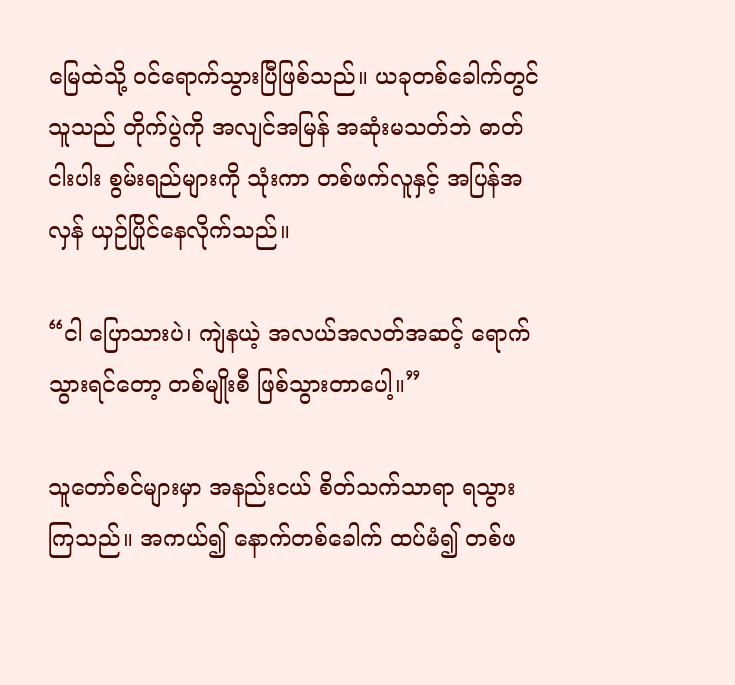မြေထဲသို့ ဝင်ရောက်သွားပြီဖြစ်သည်။ ယခုတစ်ခေါက်တွင် သူသည် တိုက်ပွဲကို အလျင်အမြန် အဆုံးမသတ်ဘဲ ဓာတ်ငါးပါး စွမ်းရည်များကို သုံးကာ တစ်ဖက်လူနှင့် အပြန်အလှန် ယှဉ်ပြိုင်နေလိုက်သည်။

“ငါ ပြောသားပဲ၊ ကျဲနယဲ့ အလယ်အလတ်အဆင့် ရောက်သွားရင်တော့ တစ်မျိုးစီ ဖြစ်သွားတာပေါ့။”

သူတော်စင်များမှာ အနည်းငယ် စိတ်သက်သာရာ ရသွားကြသည်။ အကယ်၍ နောက်တစ်ခေါက် ထပ်မံ၍ တစ်ဖ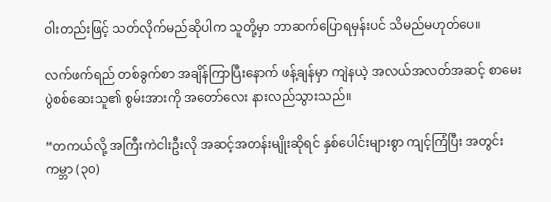ဝါးတည်းဖြင့် သတ်လိုက်မည်ဆိုပါက သူတို့မှာ ဘာဆက်ပြောရမှန်းပင် သိမည်မဟုတ်ပေ။

လက်ဖက်ရည် တစ်ခွက်စာ အချိန်ကြာပြီးနောက် ဖန့်ချန်မှာ ကျဲနယဲ့ အလယ်အလတ်အဆင့် စာမေးပွဲစစ်ဆေးသူ၏ စွမ်းအားကို အတော်လေး နားလည်သွားသည်။

“တကယ်လို့ အကြီးကဲငါးဦးလို အဆင့်အတန်းမျိုးဆိုရင် နှစ်ပေါင်းများစွာ ကျင့်ကြံပြီး အတွင်းကမ္ဘာ (၃၀)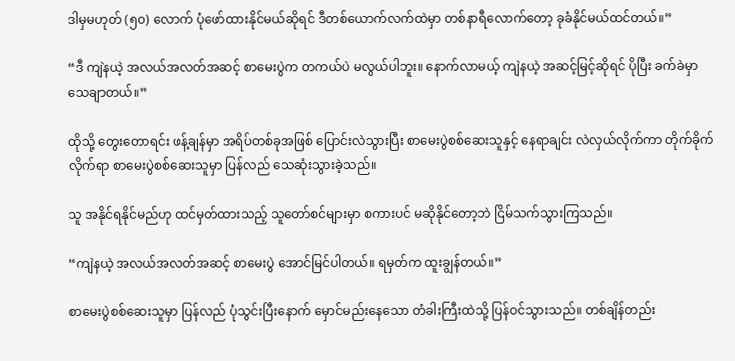ဒါမှမဟုတ် (၅၀) လောက် ပုံဖော်ထားနိုင်မယ်ဆိုရင် ဒီတစ်ယောက်လက်ထဲမှာ တစ်နာရီလောက်တော့ ခုခံနိုင်မယ်ထင်တယ်။”

“ဒီ ကျဲနယဲ့ အလယ်အလတ်အဆင့် စာမေးပွဲက တကယ်ပဲ မလွယ်ပါဘူး။ နောက်လာမယ့် ကျဲနယဲ့ အဆင့်မြင့်ဆိုရင် ပိုပြီး ခက်ခဲမှာ သေချာတယ်။”

ထိုသို့ တွေးတောရင်း ဖန့်ချန်မှာ အရိပ်တစ်ခုအဖြစ် ပြောင်းလဲသွားပြီး စာမေးပွဲစစ်ဆေးသူနှင့် နေရာချင်း လဲလှယ်လိုက်ကာ တိုက်ခိုက်လိုက်ရာ စာမေးပွဲစစ်ဆေးသူမှာ ပြန်လည် သေဆုံးသွားခဲ့သည်။

သူ အနိုင်ရနိုင်မည်ဟု ထင်မှတ်ထားသည့် သူတော်စင်များမှာ စကားပင် မဆိုနိုင်တော့ဘဲ ငြိမ်သက်သွားကြသည်။

“ကျဲနယဲ့ အလယ်အလတ်အဆင့် စာမေးပွဲ အောင်မြင်ပါတယ်။ ရမှတ်က ထူးချွန်တယ်။”

စာမေးပွဲစစ်ဆေးသူမှာ ပြန်လည် ပုံသွင်းပြီးနောက် မှောင်မည်းနေသော တံခါးကြီးထဲသို့ ပြန်ဝင်သွားသည်။ တစ်ချိန်တည်း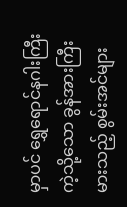မှာပင် ရွှေရောင်နဂါးကြီးကဲ့သို့သော ခွန်အားကြီးမားသည့် စွမ်းအင်များ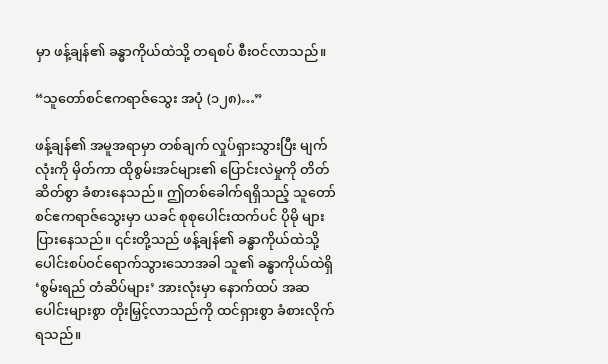မှာ ဖန့်ချန်၏ ခန္ဓာကိုယ်ထဲသို့ တရစပ် စီးဝင်လာသည်။

“သူတော်စင်ဧကရာဇ်သွေး အပုံ (၁၂၈)…”

ဖန့်ချန်၏ အမူအရာမှာ တစ်ချက် လှုပ်ရှားသွားပြီး မျက်လုံးကို မှိတ်ကာ ထိုစွမ်းအင်များ၏ ပြောင်းလဲမှုကို တိတ်ဆိတ်စွာ ခံစားနေသည်။ ဤတစ်ခေါက်ရရှိသည့် သူတော်စင်ဧကရာဇ်သွေးမှာ ယခင် စုစုပေါင်းထက်ပင် ပိုမို များပြားနေသည်။ ၎င်းတို့သည် ဖန့်ချန်၏ ခန္ဓာကိုယ်ထဲသို့ ပေါင်းစပ်ဝင်ရောက်သွားသောအခါ သူ၏ ခန္ဓာကိုယ်ထဲရှိ ‘စွမ်းရည် တံဆိပ်များ’ အားလုံးမှာ နောက်ထပ် အဆပေါင်းများစွာ တိုးမြှင့်လာသည်ကို ထင်ရှားစွာ ခံစားလိုက်ရသည်။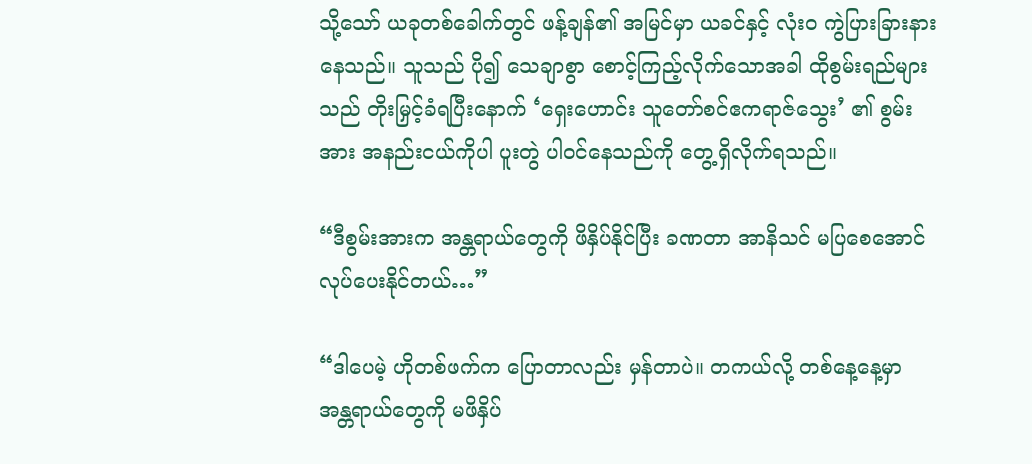သို့သော် ယခုတစ်ခေါက်တွင် ဖန့်ချန်၏ အမြင်မှာ ယခင်နှင့် လုံးဝ ကွဲပြားခြားနားနေသည်။ သူသည် ပို၍ သေချာစွာ စောင့်ကြည့်လိုက်သောအခါ ထိုစွမ်းရည်များသည် တိုးမြှင့်ခံရပြီးနောက် ‘ရှေးဟောင်း သူတော်စင်ဧကရာဇ်သွေး’ ၏ စွမ်းအား အနည်းငယ်ကိုပါ ပူးတွဲ ပါဝင်နေသည်ကို တွေ့ရှိလိုက်ရသည်။

“ဒီစွမ်းအားက အန္တရာယ်တွေကို ဖိနှိပ်နိုင်ပြီး ခဏတာ အာနိသင် မပြစေအောင် လုပ်ပေးနိုင်တယ်…”

“ဒါပေမဲ့ ဟိုတစ်ဖက်က ပြောတာလည်း မှန်တာပဲ။ တကယ်လို့ တစ်နေ့နေ့မှာ အန္တရာယ်တွေကို မဖိနှိပ်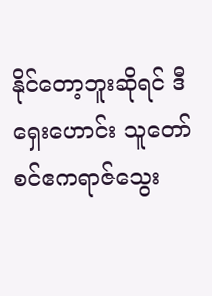နိုင်တော့ဘူးဆိုရင် ဒီ ရှေးဟောင်း သူတော်စင်ဧကရာဇ်သွေး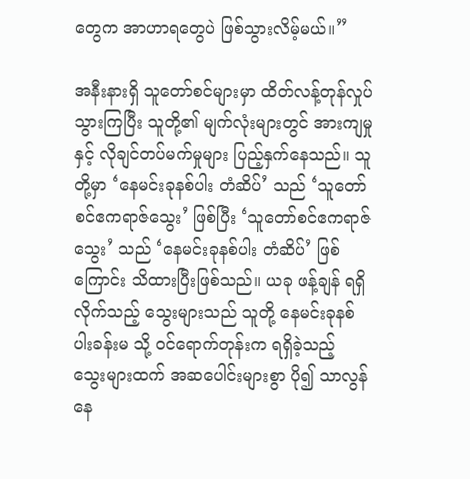တွေက အာဟာရတွေပဲ ဖြစ်သွားလိမ့်မယ်။”

အနီးနားရှိ သူတော်စင်များမှာ ထိတ်လန့်တုန်လှုပ်သွားကြပြီး သူတို့၏ မျက်လုံးများတွင် အားကျမှုနှင့် လိုချင်တပ်မက်မှုများ ပြည့်နှက်နေသည်။ သူတို့မှာ ‘နေမင်းခုနစ်ပါး တံဆိပ်’ သည် ‘သူတော်စင်ဧကရာဇ်သွေး’ ဖြစ်ပြီး ‘သူတော်စင်ဧကရာဇ်သွေး’ သည် ‘နေမင်းခုနစ်ပါး တံဆိပ်’ ဖြစ်ကြောင်း သိထားပြီးဖြစ်သည်။ ယခု ဖန့်ချန် ရရှိလိုက်သည့် သွေးများသည် သူတို့ နေမင်းခုနစ်ပါးခန်းမ သို့ ဝင်ရောက်တုန်းက ရရှိခဲ့သည့် သွေးများထက် အဆပေါင်းများစွာ ပို၍ သာလွန်နေ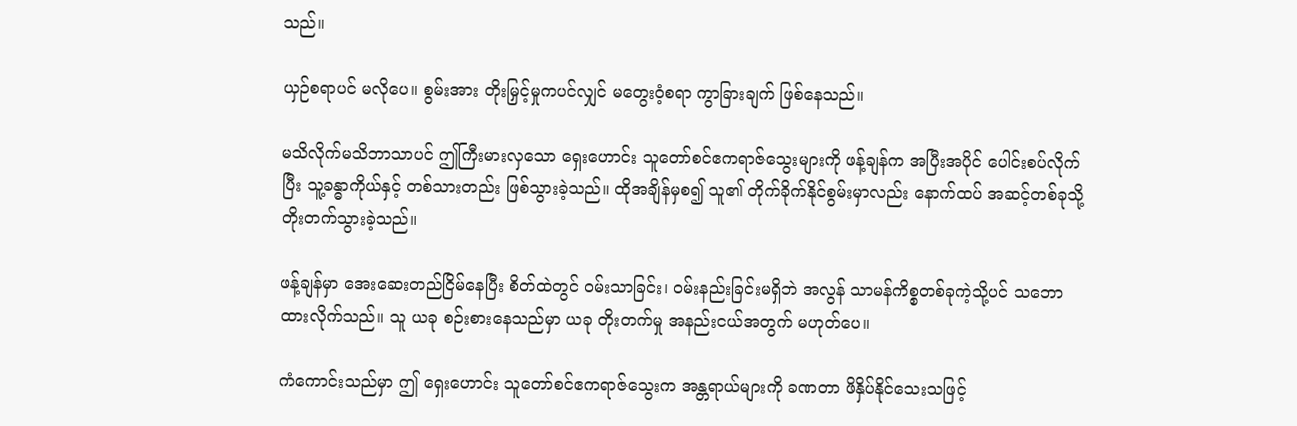သည်။

ယှဉ်စရာပင် မလိုပေ။ စွမ်းအား တိုးမြှင့်မှုကပင်လျှင် မတွေးဝံ့စရာ ကွာခြားချက် ဖြစ်နေသည်။

မသိလိုက်မသိဘာသာပင် ဤကြီးမားလှသော ရှေးဟောင်း သူတော်စင်ဧကရာဇ်သွေးများကို ဖန့်ချန်က အပြီးအပိုင် ပေါင်းစပ်လိုက်ပြီး သူ့ခန္ဓာကိုယ်နှင့် တစ်သားတည်း ဖြစ်သွားခဲ့သည်။ ထိုအချိန်မှစ၍ သူ၏ တိုက်ခိုက်နိုင်စွမ်းမှာလည်း နောက်ထပ် အဆင့်တစ်ခုသို့ တိုးတက်သွားခဲ့သည်။

ဖန့်ချန်မှာ အေးဆေးတည်ငြိမ်နေပြီး စိတ်ထဲတွင် ဝမ်းသာခြင်း၊ ဝမ်းနည်းခြင်းမရှိဘဲ အလွန် သာမန်ကိစ္စတစ်ခုကဲ့သို့ပင် သဘောထားလိုက်သည်။ သူ ယခု စဉ်းစားနေသည်မှာ ယခု တိုးတက်မှု အနည်းငယ်အတွက် မဟုတ်ပေ။

ကံကောင်းသည်မှာ ဤ ရှေးဟောင်း သူတော်စင်ဧကရာဇ်သွေးက အန္တရာယ်များကို ခဏတာ ဖိနှိပ်နိုင်သေးသဖြင့်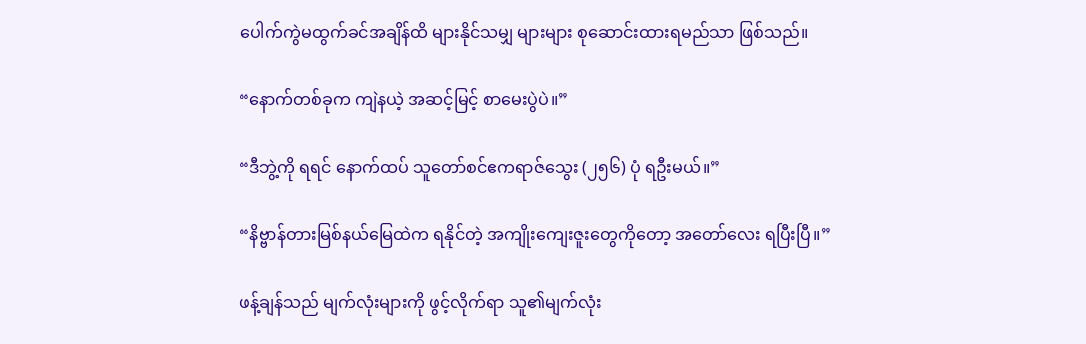ပေါက်ကွဲမထွက်ခင်အချိန်ထိ များနိုင်သမျှ များများ စုဆောင်းထားရမည်သာ ဖြစ်သည်။

“နောက်တစ်ခုက ကျဲနယဲ့ အဆင့်မြင့် စာမေးပွဲပဲ။”

“ဒီဘွဲ့ကို ရရင် နောက်ထပ် သူတော်စင်ဧကရာဇ်သွေး (၂၅၆) ပုံ ရဦးမယ်။”

“နိဗ္ဗာန်တားမြစ်နယ်မြေထဲက ရနိုင်တဲ့ အကျိုးကျေးဇူးတွေကိုတော့ အတော်လေး ရပြီးပြီ။”

ဖန့်ချန်သည် မျက်လုံးများကို ဖွင့်လိုက်ရာ သူ၏မျက်လုံး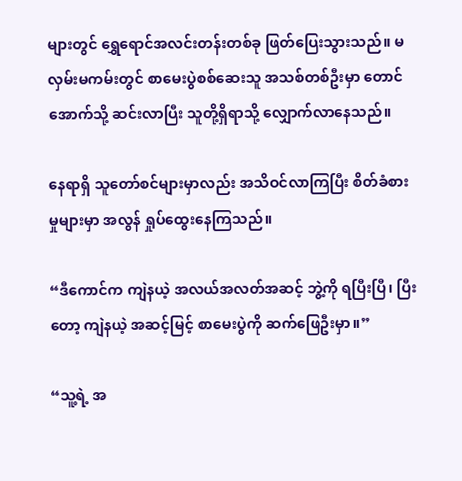များတွင် ရွှေရောင်အလင်းတန်းတစ်ခု ဖြတ်ပြေးသွားသည်။ မလှမ်းမကမ်းတွင် စာမေးပွဲစစ်ဆေးသူ အသစ်တစ်ဦးမှာ တောင်အောက်သို့ ဆင်းလာပြီး သူတို့ရှိရာသို့ လျှောက်လာနေသည်။

နေရာရှိ သူတော်စင်များမှာလည်း အသိဝင်လာကြပြီး စိတ်ခံစားမှုများမှာ အလွန် ရှုပ်ထွေးနေကြသည်။

“ဒီကောင်က ကျဲနယဲ့ အလယ်အလတ်အဆင့် ဘွဲ့ကို ရပြီးပြီ၊ ပြီးတော့ ကျဲနယဲ့ အဆင့်မြင့် စာမေးပွဲကို ဆက်ဖြေဦးမှာ။”

“သူ့ရဲ့ အ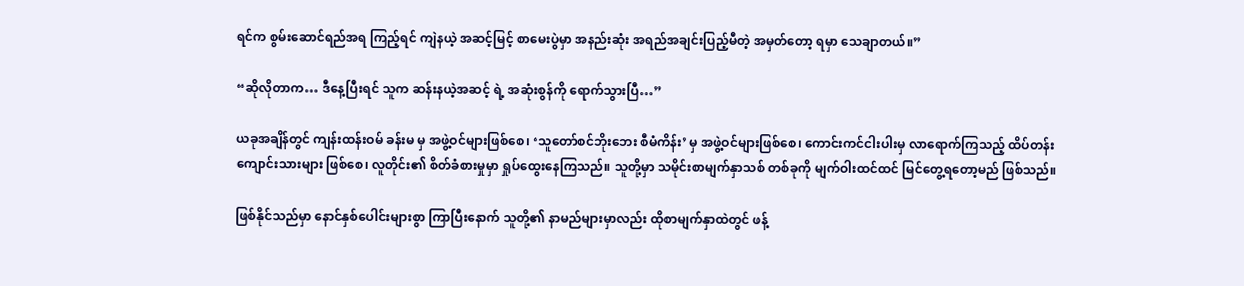ရင်က စွမ်းဆောင်ရည်အရ ကြည့်ရင် ကျဲနယဲ့ အဆင့်မြင့် စာမေးပွဲမှာ အနည်းဆုံး အရည်အချင်းပြည့်မီတဲ့ အမှတ်တော့ ရမှာ သေချာတယ်။”

“ဆိုလိုတာက… ဒီနေ့ပြီးရင် သူက ဆန်းနယဲ့အဆင့် ရဲ့ အဆုံးစွန်ကို ရောက်သွားပြီ…”

ယခုအချိန်တွင် ကျန်းထန်းဝမ် ခန်းမ မှ အဖွဲ့ဝင်များဖြစ်စေ၊ ‘သူတော်စင်ဘိုးဘေး စီမံကိန်း’ မှ အဖွဲ့ဝင်များဖြစ်စေ၊ ကောင်းကင်ငါးပါးမှ လာရောက်ကြသည့် ထိပ်တန်းကျောင်းသားများ ဖြစ်စေ၊ လူတိုင်း၏ စိတ်ခံစားမှုမှာ ရှုပ်ထွေးနေကြသည်။ သူတို့မှာ သမိုင်းစာမျက်နှာသစ် တစ်ခုကို မျက်ဝါးထင်ထင် မြင်တွေ့ရတော့မည် ဖြစ်သည်။

ဖြစ်နိုင်သည်မှာ နောင်နှစ်ပေါင်းများစွာ ကြာပြီးနောက် သူတို့၏ နာမည်များမှာလည်း ထိုစာမျက်နှာထဲတွင် ဖန့်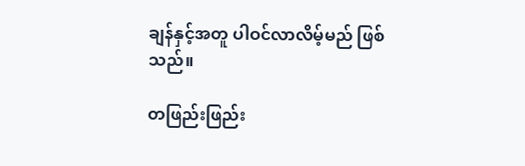ချန်နှင့်အတူ ပါဝင်လာလိမ့်မည် ဖြစ်သည်။

တဖြည်းဖြည်း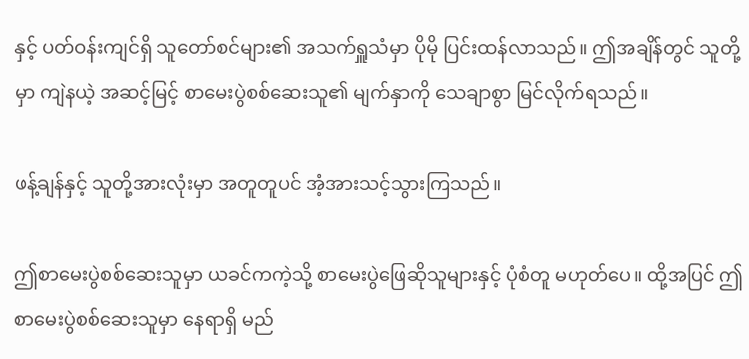နှင့် ပတ်ဝန်းကျင်ရှိ သူတော်စင်များ၏ အသက်ရှူသံမှာ ပိုမို ပြင်းထန်လာသည်။ ဤအချိန်တွင် သူတို့မှာ ကျဲနယဲ့ အဆင့်မြင့် စာမေးပွဲစစ်ဆေးသူ၏ မျက်နှာကို သေချာစွာ မြင်လိုက်ရသည်။

ဖန့်ချန်နှင့် သူတို့အားလုံးမှာ အတူတူပင် အံ့အားသင့်သွားကြသည်။

ဤစာမေးပွဲစစ်ဆေးသူမှာ ယခင်ကကဲ့သို့ စာမေးပွဲဖြေဆိုသူများနှင့် ပုံစံတူ မဟုတ်ပေ။ ထို့အပြင် ဤစာမေးပွဲစစ်ဆေးသူမှာ နေရာရှိ မည်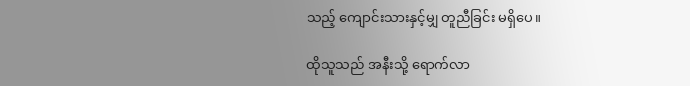သည့် ကျောင်းသားနှင့်မျှ တူညီခြင်း မရှိပေ။

ထိုသူသည် အနီးသို့ ရောက်လာ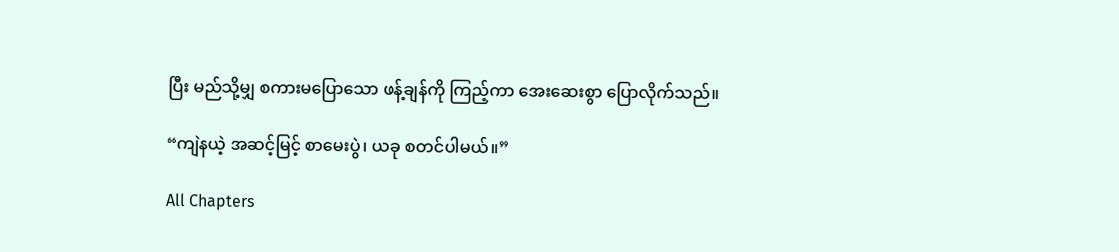ပြီး မည်သို့မျှ စကားမပြောသော ဖန့်ချန်ကို ကြည့်ကာ အေးဆေးစွာ ပြောလိုက်သည်။

“ကျဲနယဲ့ အဆင့်မြင့် စာမေးပွဲ၊ ယခု စတင်ပါမယ်။”

All Chapters